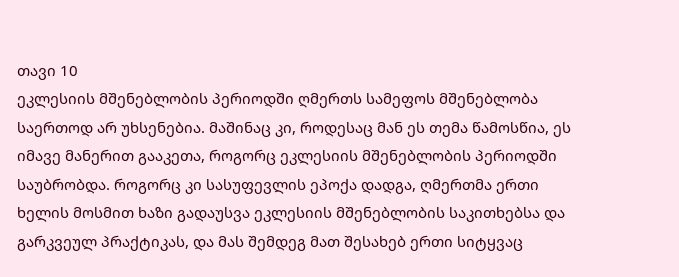თავი 10
ეკლესიის მშენებლობის პერიოდში ღმერთს სამეფოს მშენებლობა საერთოდ არ უხსენებია. მაშინაც კი, როდესაც მან ეს თემა წამოსწია, ეს იმავე მანერით გააკეთა, როგორც ეკლესიის მშენებლობის პერიოდში საუბრობდა. როგორც კი სასუფევლის ეპოქა დადგა, ღმერთმა ერთი ხელის მოსმით ხაზი გადაუსვა ეკლესიის მშენებლობის საკითხებსა და გარკვეულ პრაქტიკას, და მას შემდეგ მათ შესახებ ერთი სიტყვაც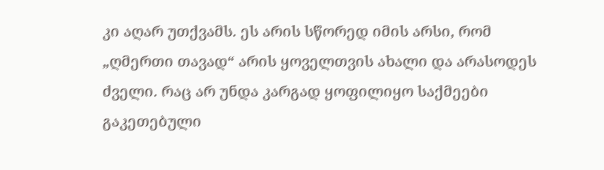კი აღარ უთქვამს. ეს არის სწორედ იმის არსი, რომ „ღმერთი თავად“ არის ყოველთვის ახალი და არასოდეს ძველი. რაც არ უნდა კარგად ყოფილიყო საქმეები გაკეთებული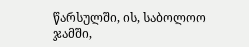წარსულში, ის, საბოლოო ჯამში,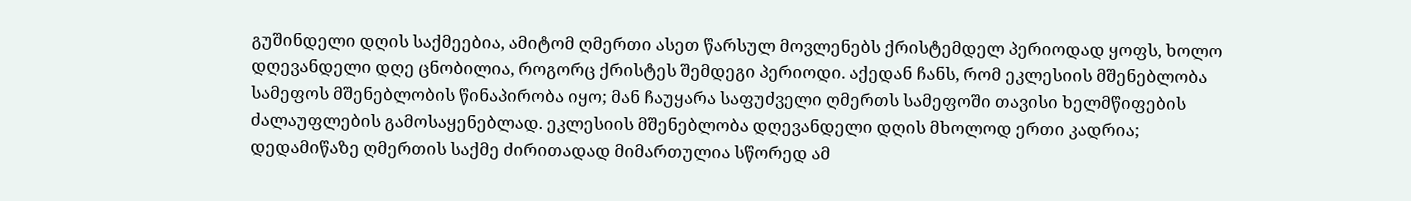გუშინდელი დღის საქმეებია, ამიტომ ღმერთი ასეთ წარსულ მოვლენებს ქრისტემდელ პერიოდად ყოფს, ხოლო დღევანდელი დღე ცნობილია, როგორც ქრისტეს შემდეგი პერიოდი. აქედან ჩანს, რომ ეკლესიის მშენებლობა სამეფოს მშენებლობის წინაპირობა იყო; მან ჩაუყარა საფუძველი ღმერთს სამეფოში თავისი ხელმწიფების ძალაუფლების გამოსაყენებლად. ეკლესიის მშენებლობა დღევანდელი დღის მხოლოდ ერთი კადრია; დედამიწაზე ღმერთის საქმე ძირითადად მიმართულია სწორედ ამ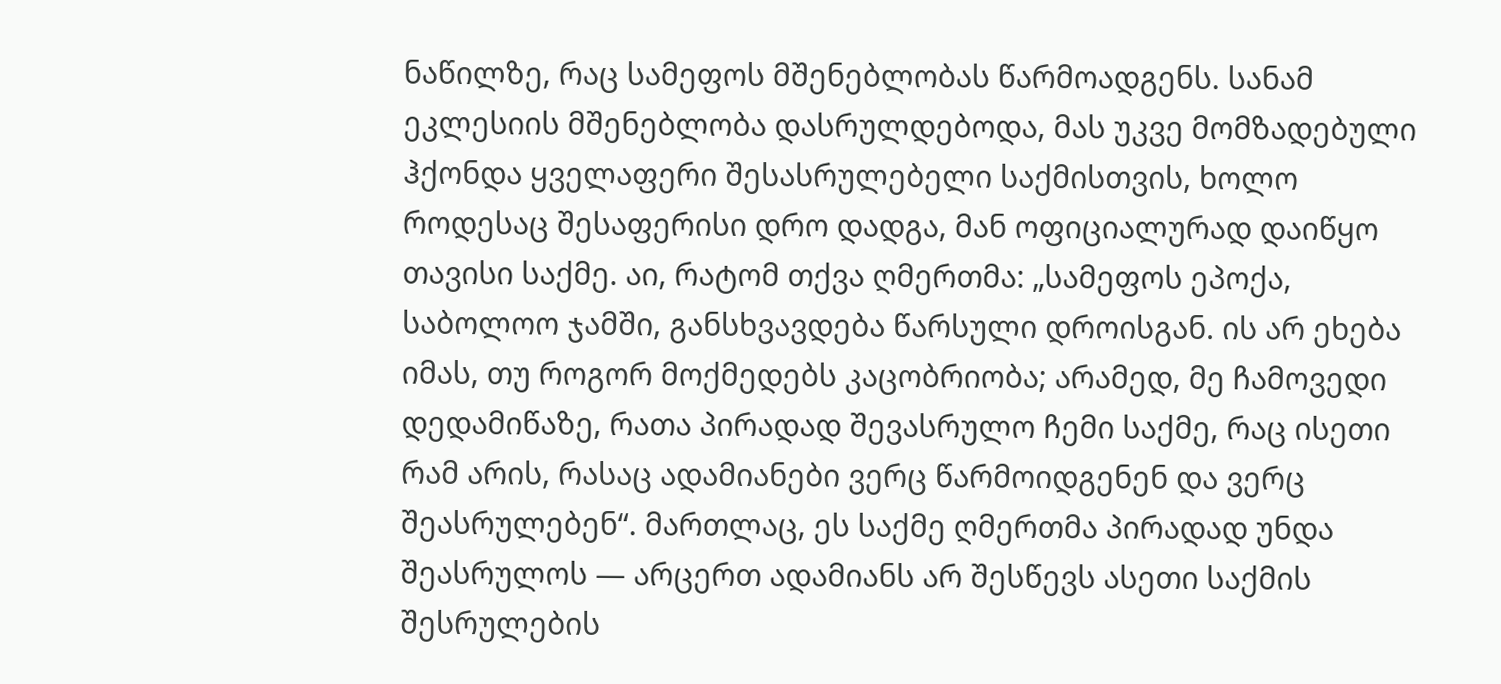ნაწილზე, რაც სამეფოს მშენებლობას წარმოადგენს. სანამ ეკლესიის მშენებლობა დასრულდებოდა, მას უკვე მომზადებული ჰქონდა ყველაფერი შესასრულებელი საქმისთვის, ხოლო როდესაც შესაფერისი დრო დადგა, მან ოფიციალურად დაიწყო თავისი საქმე. აი, რატომ თქვა ღმერთმა: „სამეფოს ეპოქა, საბოლოო ჯამში, განსხვავდება წარსული დროისგან. ის არ ეხება იმას, თუ როგორ მოქმედებს კაცობრიობა; არამედ, მე ჩამოვედი დედამიწაზე, რათა პირადად შევასრულო ჩემი საქმე, რაც ისეთი რამ არის, რასაც ადამიანები ვერც წარმოიდგენენ და ვერც შეასრულებენ“. მართლაც, ეს საქმე ღმერთმა პირადად უნდა შეასრულოს — არცერთ ადამიანს არ შესწევს ასეთი საქმის შესრულების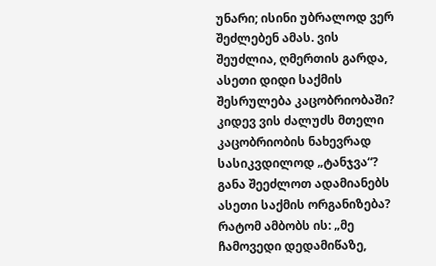უნარი; ისინი უბრალოდ ვერ შეძლებენ ამას. ვის შეუძლია, ღმერთის გარდა, ასეთი დიდი საქმის შესრულება კაცობრიობაში? კიდევ ვის ძალუძს მთელი კაცობრიობის ნახევრად სასიკვდილოდ „ტანჯვა“? განა შეეძლოთ ადამიანებს ასეთი საქმის ორგანიზება? რატომ ამბობს ის: „მე ჩამოვედი დედამიწაზე,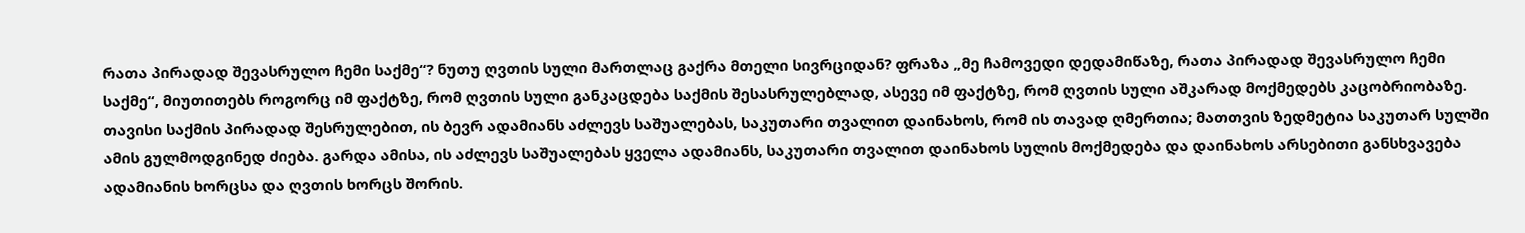რათა პირადად შევასრულო ჩემი საქმე“? ნუთუ ღვთის სული მართლაც გაქრა მთელი სივრციდან? ფრაზა „მე ჩამოვედი დედამიწაზე, რათა პირადად შევასრულო ჩემი საქმე“, მიუთითებს როგორც იმ ფაქტზე, რომ ღვთის სული განკაცდება საქმის შესასრულებლად, ასევე იმ ფაქტზე, რომ ღვთის სული აშკარად მოქმედებს კაცობრიობაზე. თავისი საქმის პირადად შესრულებით, ის ბევრ ადამიანს აძლევს საშუალებას, საკუთარი თვალით დაინახოს, რომ ის თავად ღმერთია; მათთვის ზედმეტია საკუთარ სულში ამის გულმოდგინედ ძიება. გარდა ამისა, ის აძლევს საშუალებას ყველა ადამიანს, საკუთარი თვალით დაინახოს სულის მოქმედება და დაინახოს არსებითი განსხვავება ადამიანის ხორცსა და ღვთის ხორცს შორის.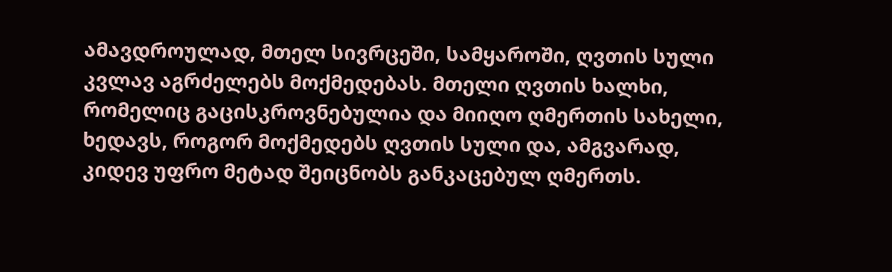ამავდროულად, მთელ სივრცეში, სამყაროში, ღვთის სული კვლავ აგრძელებს მოქმედებას. მთელი ღვთის ხალხი, რომელიც გაცისკროვნებულია და მიიღო ღმერთის სახელი, ხედავს, როგორ მოქმედებს ღვთის სული და, ამგვარად, კიდევ უფრო მეტად შეიცნობს განკაცებულ ღმერთს.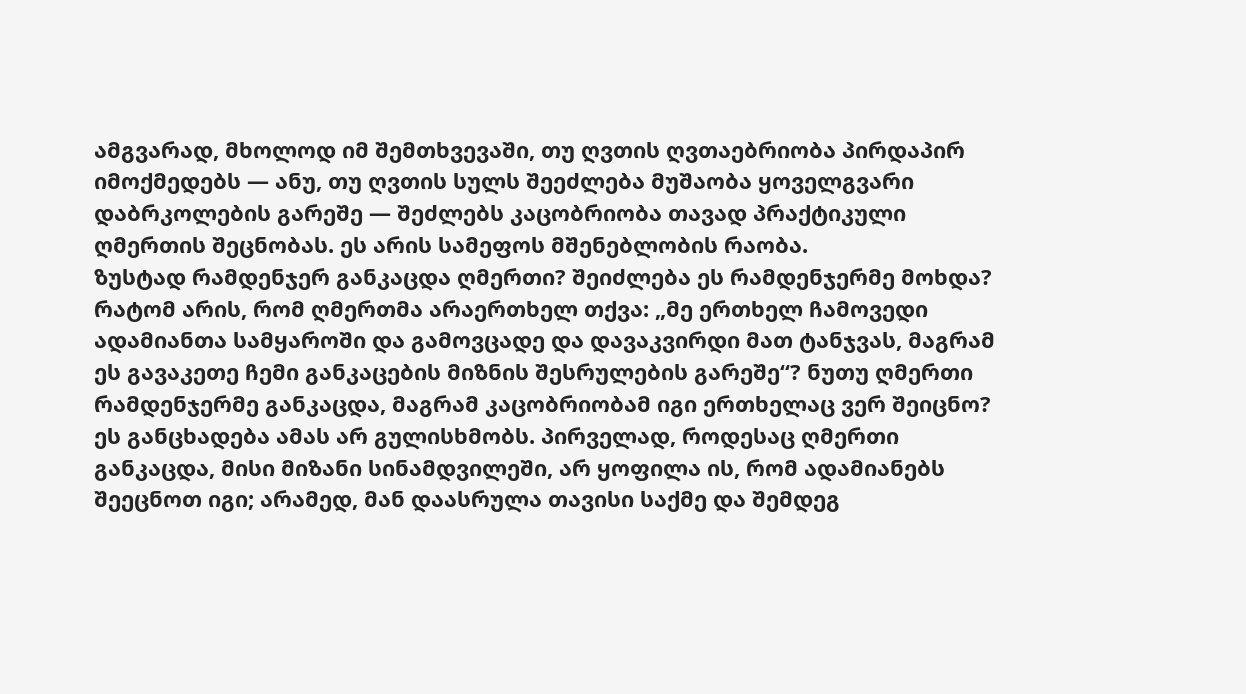ამგვარად, მხოლოდ იმ შემთხვევაში, თუ ღვთის ღვთაებრიობა პირდაპირ იმოქმედებს — ანუ, თუ ღვთის სულს შეეძლება მუშაობა ყოველგვარი დაბრკოლების გარეშე — შეძლებს კაცობრიობა თავად პრაქტიკული ღმერთის შეცნობას. ეს არის სამეფოს მშენებლობის რაობა.
ზუსტად რამდენჯერ განკაცდა ღმერთი? შეიძლება ეს რამდენჯერმე მოხდა? რატომ არის, რომ ღმერთმა არაერთხელ თქვა: „მე ერთხელ ჩამოვედი ადამიანთა სამყაროში და გამოვცადე და დავაკვირდი მათ ტანჯვას, მაგრამ ეს გავაკეთე ჩემი განკაცების მიზნის შესრულების გარეშე“? ნუთუ ღმერთი რამდენჯერმე განკაცდა, მაგრამ კაცობრიობამ იგი ერთხელაც ვერ შეიცნო? ეს განცხადება ამას არ გულისხმობს. პირველად, როდესაც ღმერთი განკაცდა, მისი მიზანი სინამდვილეში, არ ყოფილა ის, რომ ადამიანებს შეეცნოთ იგი; არამედ, მან დაასრულა თავისი საქმე და შემდეგ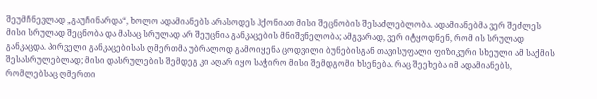შეუმჩნევლად „გაუჩინარდა“, ხოლო ადამიანებს არასოდეს ჰქონიათ მისი შეცნობის შესაძლებლობა. ადამიანებმა ვერ შეძლეს მისი სრულად შეცნობა და მასაც სრულად არ შეუცნია განკაცების მნიშვნელობა; ამგვარად, ვერ იტყოდნენ, რომ ის სრულად განკაცდა. პირველი განკაცებისას ღმერთმა უბრალოდ გამოიყენა ცოდვილი ბუნებისგან თავისუფალი ფიზიკური სხეული ამ საქმის შესასრულებლად; მისი დასრულების შემდეგ კი აღარ იყო საჭირო მისი შემდგომი ხსენება. რაც შეეხება იმ ადამიანებს, რომლებსაც ღმერთი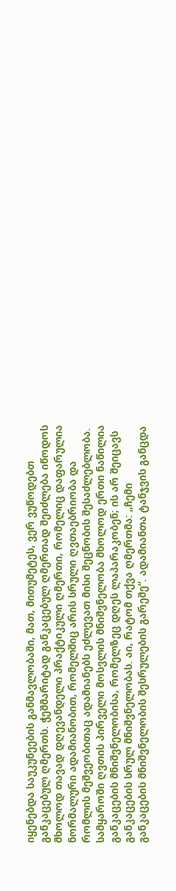იყენებდა საუკუნეების განმავლობაში, მათ, მითუმეტეს, ვერ ვუწოდებთ განკაცებულ ღმერთს. ჭეშმარიტად განკაცებულ ღმერთად შეიძლება იწოდოს მხოლოდ თავად დღევანდელი პრაქტიკული ღმერთი, რომელიც დაფარულია ნორმალური ადამიანობით, რომელშიც არის სრული ღვთაებრიობა და რომლის მეშვეობითაც ადამიანებს ეძლევათ მისი შეცნობის შესაძლებლობა. სამყაროში ღვთის პირველი მოსვლის მნიშვნელობა მხოლოდ ერთი ნაწილია განკაცების მნიშვნელობისა, რომელზეც დღეს ლაპარაკობენ; ის არ შეიცავს განკაცების სრულ მნიშვნელობას. აი, რატომ თქვა ღმერთმა: „ჩემი განკაცების მნიშვნელობის შესრულების გარეშე“. ადამიანთა ტანჯვის განცდა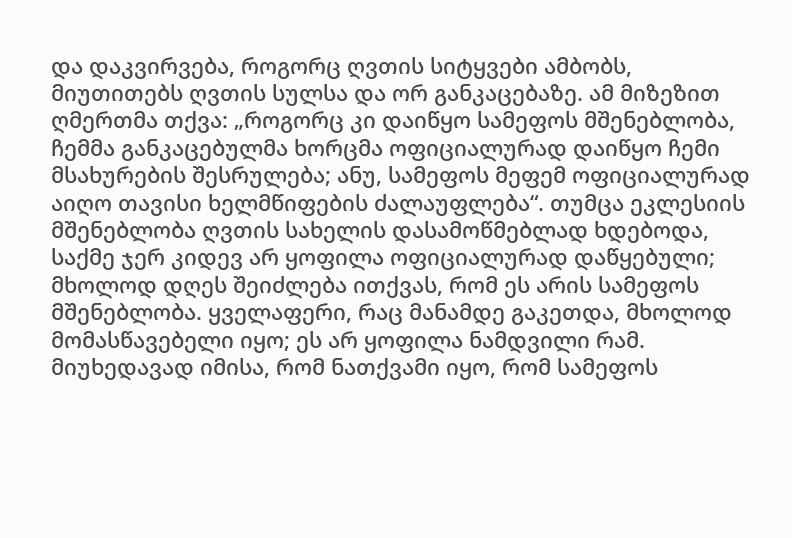და დაკვირვება, როგორც ღვთის სიტყვები ამბობს, მიუთითებს ღვთის სულსა და ორ განკაცებაზე. ამ მიზეზით ღმერთმა თქვა: „როგორც კი დაიწყო სამეფოს მშენებლობა, ჩემმა განკაცებულმა ხორცმა ოფიციალურად დაიწყო ჩემი მსახურების შესრულება; ანუ, სამეფოს მეფემ ოფიციალურად აიღო თავისი ხელმწიფების ძალაუფლება“. თუმცა ეკლესიის მშენებლობა ღვთის სახელის დასამოწმებლად ხდებოდა, საქმე ჯერ კიდევ არ ყოფილა ოფიციალურად დაწყებული; მხოლოდ დღეს შეიძლება ითქვას, რომ ეს არის სამეფოს მშენებლობა. ყველაფერი, რაც მანამდე გაკეთდა, მხოლოდ მომასწავებელი იყო; ეს არ ყოფილა ნამდვილი რამ. მიუხედავად იმისა, რომ ნათქვამი იყო, რომ სამეფოს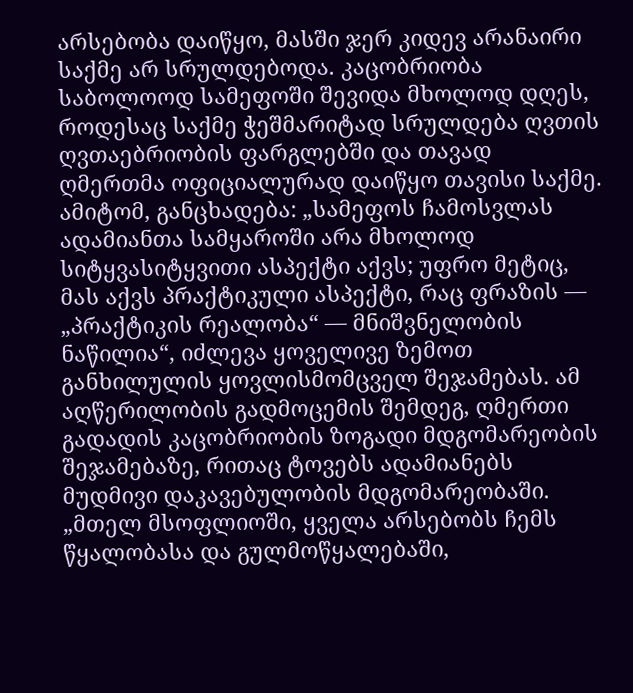არსებობა დაიწყო, მასში ჯერ კიდევ არანაირი საქმე არ სრულდებოდა. კაცობრიობა საბოლოოდ სამეფოში შევიდა მხოლოდ დღეს, როდესაც საქმე ჭეშმარიტად სრულდება ღვთის ღვთაებრიობის ფარგლებში და თავად ღმერთმა ოფიციალურად დაიწყო თავისი საქმე. ამიტომ, განცხადება: „სამეფოს ჩამოსვლას ადამიანთა სამყაროში არა მხოლოდ სიტყვასიტყვითი ასპექტი აქვს; უფრო მეტიც, მას აქვს პრაქტიკული ასპექტი, რაც ფრაზის — „პრაქტიკის რეალობა“ — მნიშვნელობის ნაწილია“, იძლევა ყოველივე ზემოთ განხილულის ყოვლისმომცველ შეჯამებას. ამ აღწერილობის გადმოცემის შემდეგ, ღმერთი გადადის კაცობრიობის ზოგადი მდგომარეობის შეჯამებაზე, რითაც ტოვებს ადამიანებს მუდმივი დაკავებულობის მდგომარეობაში. „მთელ მსოფლიოში, ყველა არსებობს ჩემს წყალობასა და გულმოწყალებაში,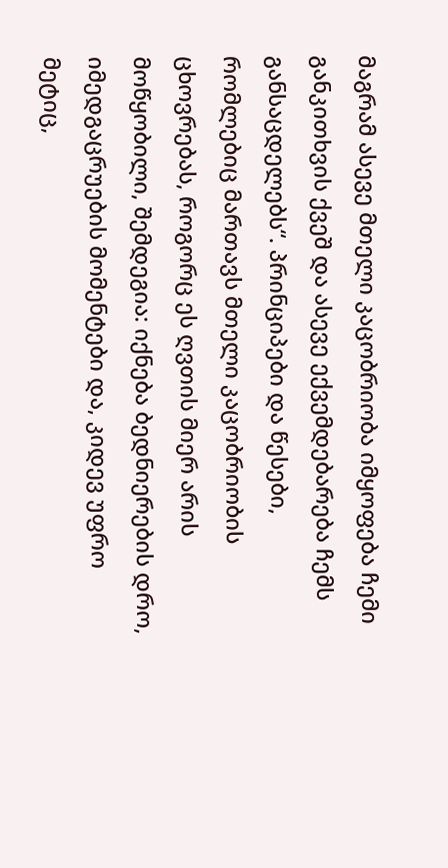მაგრამ ასევე მთელი კაცობრიობა იმყოფება ჩემი განკითხვის ქვეშ და ასევე ექვემდებარება ჩემს განსაცდელებს“. პრინციპები და წესები, რომლებიც მართავს მთელი კაცობრიობის ცხოვრებას, როგორც ეს ღვთის მიერ არის მოწყობილი, შემდეგია: იქნება ბედნიერების დრო, იმედგაცრუების მომენტები და, კიდევ უფრო მეტიც,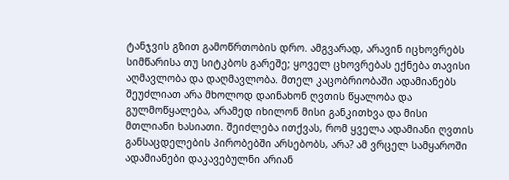ტანჯვის გზით გამოწრთობის დრო. ამგვარად, არავინ იცხოვრებს სიმწარისა თუ სიტკბოს გარეშე; ყოველ ცხოვრებას ექნება თავისი აღმავლობა და დაღმავლობა. მთელ კაცობრიობაში ადამიანებს შეუძლიათ არა მხოლოდ დაინახონ ღვთის წყალობა და გულმოწყალება, არამედ იხილონ მისი განკითხვა და მისი მთლიანი ხასიათი. შეიძლება ითქვას, რომ ყველა ადამიანი ღვთის განსაცდელების პირობებში არსებობს, არა? ამ ვრცელ სამყაროში ადამიანები დაკავებულნი არიან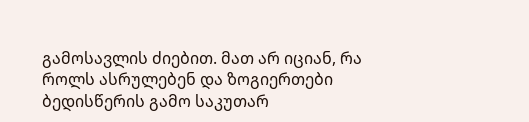გამოსავლის ძიებით. მათ არ იციან, რა როლს ასრულებენ და ზოგიერთები ბედისწერის გამო საკუთარ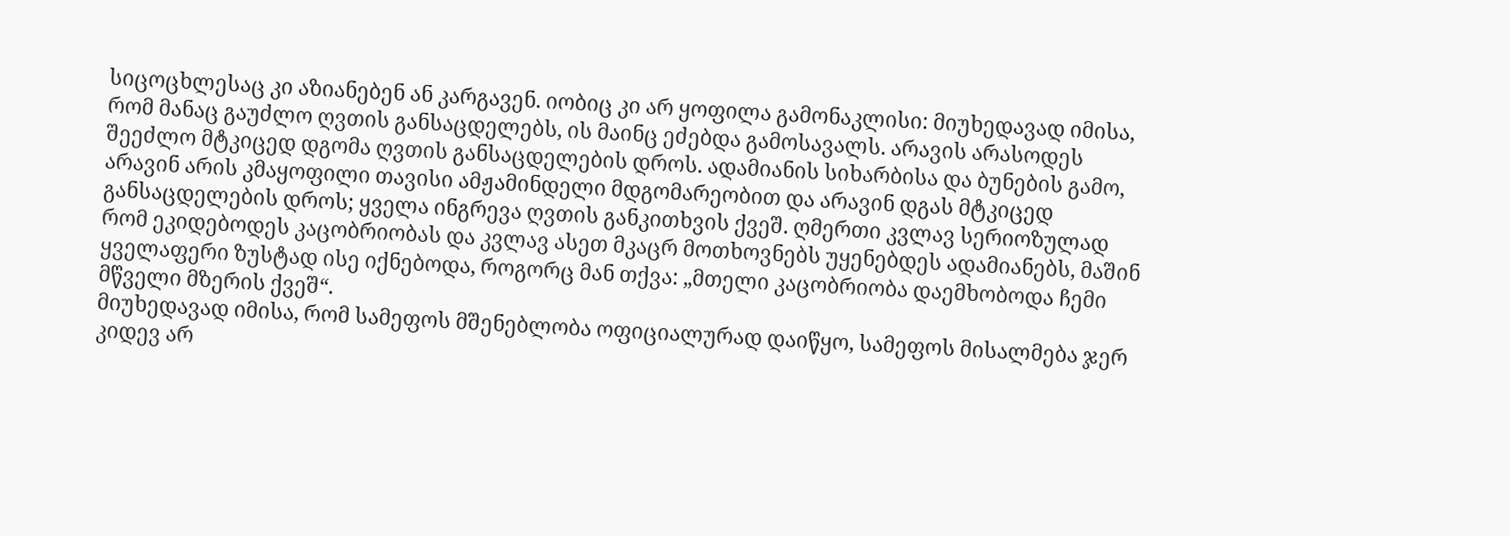სიცოცხლესაც კი აზიანებენ ან კარგავენ. იობიც კი არ ყოფილა გამონაკლისი: მიუხედავად იმისა, რომ მანაც გაუძლო ღვთის განსაცდელებს, ის მაინც ეძებდა გამოსავალს. არავის არასოდეს შეეძლო მტკიცედ დგომა ღვთის განსაცდელების დროს. ადამიანის სიხარბისა და ბუნების გამო, არავინ არის კმაყოფილი თავისი ამჟამინდელი მდგომარეობით და არავინ დგას მტკიცედ განსაცდელების დროს; ყველა ინგრევა ღვთის განკითხვის ქვეშ. ღმერთი კვლავ სერიოზულად რომ ეკიდებოდეს კაცობრიობას და კვლავ ასეთ მკაცრ მოთხოვნებს უყენებდეს ადამიანებს, მაშინ ყველაფერი ზუსტად ისე იქნებოდა, როგორც მან თქვა: „მთელი კაცობრიობა დაემხობოდა ჩემი მწველი მზერის ქვეშ“.
მიუხედავად იმისა, რომ სამეფოს მშენებლობა ოფიციალურად დაიწყო, სამეფოს მისალმება ჯერ კიდევ არ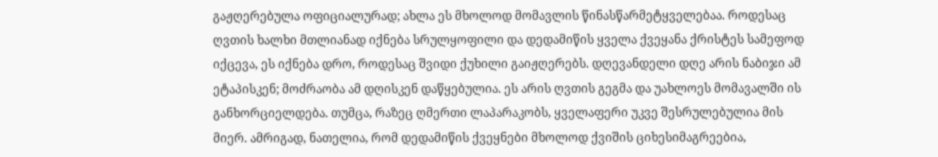გაჟღერებულა ოფიციალურად; ახლა ეს მხოლოდ მომავლის წინასწარმეტყველებაა. როდესაც ღვთის ხალხი მთლიანად იქნება სრულყოფილი და დედამიწის ყველა ქვეყანა ქრისტეს სამეფოდ იქცევა, ეს იქნება დრო, როდესაც შვიდი ქუხილი გაიჟღერებს. დღევანდელი დღე არის ნაბიჯი ამ ეტაპისკენ; მოძრაობა ამ დღისკენ დაწყებულია. ეს არის ღვთის გეგმა და უახლოეს მომავალში ის განხორციელდება. თუმცა, რაზეც ღმერთი ლაპარაკობს, ყველაფერი უკვე შესრულებულია მის მიერ. ამრიგად, ნათელია, რომ დედამიწის ქვეყნები მხოლოდ ქვიშის ციხესიმაგრეებია,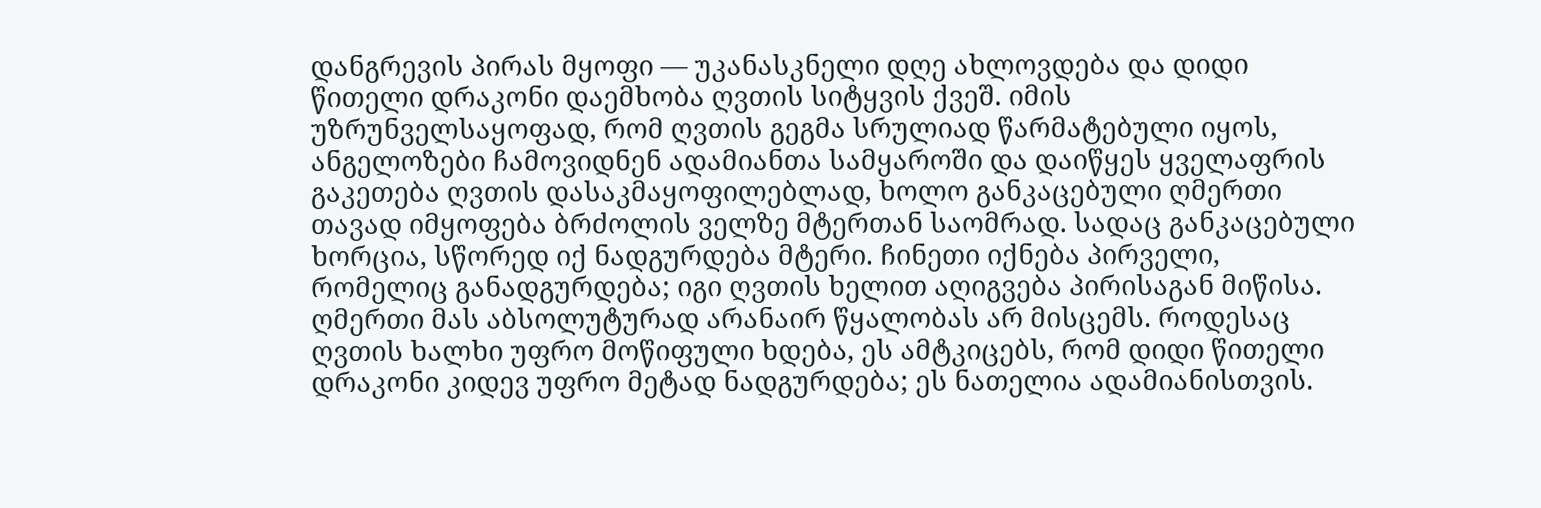დანგრევის პირას მყოფი — უკანასკნელი დღე ახლოვდება და დიდი წითელი დრაკონი დაემხობა ღვთის სიტყვის ქვეშ. იმის უზრუნველსაყოფად, რომ ღვთის გეგმა სრულიად წარმატებული იყოს, ანგელოზები ჩამოვიდნენ ადამიანთა სამყაროში და დაიწყეს ყველაფრის გაკეთება ღვთის დასაკმაყოფილებლად, ხოლო განკაცებული ღმერთი თავად იმყოფება ბრძოლის ველზე მტერთან საომრად. სადაც განკაცებული ხორცია, სწორედ იქ ნადგურდება მტერი. ჩინეთი იქნება პირველი, რომელიც განადგურდება; იგი ღვთის ხელით აღიგვება პირისაგან მიწისა. ღმერთი მას აბსოლუტურად არანაირ წყალობას არ მისცემს. როდესაც ღვთის ხალხი უფრო მოწიფული ხდება, ეს ამტკიცებს, რომ დიდი წითელი დრაკონი კიდევ უფრო მეტად ნადგურდება; ეს ნათელია ადამიანისთვის.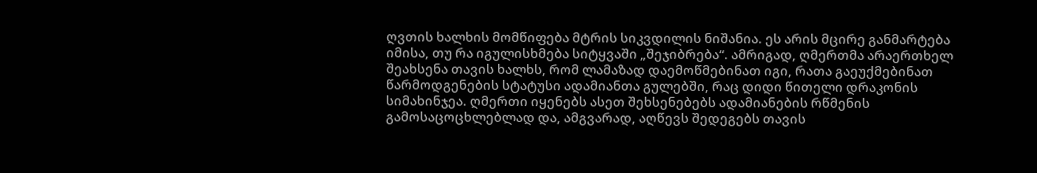ღვთის ხალხის მომწიფება მტრის სიკვდილის ნიშანია. ეს არის მცირე განმარტება იმისა, თუ რა იგულისხმება სიტყვაში „შეჯიბრება“. ამრიგად, ღმერთმა არაერთხელ შეახსენა თავის ხალხს, რომ ლამაზად დაემოწმებინათ იგი, რათა გაეუქმებინათ წარმოდგენების სტატუსი ადამიანთა გულებში, რაც დიდი წითელი დრაკონის სიმახინჯეა. ღმერთი იყენებს ასეთ შეხსენებებს ადამიანების რწმენის გამოსაცოცხლებლად და, ამგვარად, აღწევს შედეგებს თავის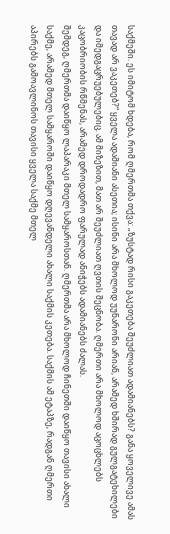საქმეში. ეს იმიტომ ხდება, რომ ღმერთმა თქვა: „ზუსტად რისი გაკეთება შეუძლიათ ადამიანებს? განა ყოველივე ამას თავად არ ვაკეთებ?“ ყველა ადამიანი ასეთია; ისინი არა მხოლოდ უუნარონი არიან, არამედ ხშირად გულგატეხილები და იმედგაცრუებულებიც. ამ მიზეზით, მათ არ შეუძლიათ ღვთის შეცნობა. ღმერთი არა მხოლოდ აცოცხლებს კაცობრიობის რწმენას, არამედ დროდადრო ფარულად ანიჭებს ადამიანებს ძალას.
შემდეგ, ღმერთმა დაიწყო ლაპარაკი მთელ სამყაროსთან. ღმერთმა არა მხოლოდ ჩინეთში დაიწყო თავისი ახალი საქმე, არამედ მთელ სამყაროში დაიწყო დღევანდელი ახალი საქმის კეთება. საქმის ამ ეტაპზე, რადგან ღმერთი აპირებს გამოავლინოს თავისი ყველა საქმე მთელ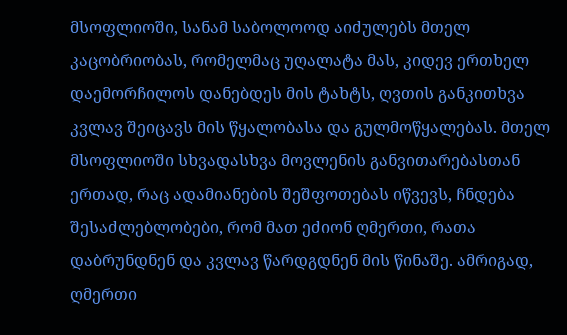მსოფლიოში, სანამ საბოლოოდ აიძულებს მთელ კაცობრიობას, რომელმაც უღალატა მას, კიდევ ერთხელ დაემორჩილოს დანებდეს მის ტახტს, ღვთის განკითხვა კვლავ შეიცავს მის წყალობასა და გულმოწყალებას. მთელ მსოფლიოში სხვადასხვა მოვლენის განვითარებასთან ერთად, რაც ადამიანების შეშფოთებას იწვევს, ჩნდება შესაძლებლობები, რომ მათ ეძიონ ღმერთი, რათა დაბრუნდნენ და კვლავ წარდგდნენ მის წინაშე. ამრიგად, ღმერთი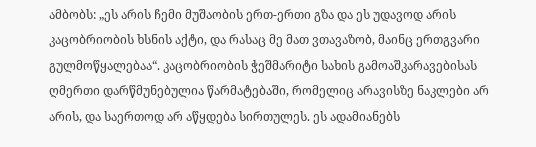ამბობს: „ეს არის ჩემი მუშაობის ერთ-ერთი გზა და ეს უდავოდ არის კაცობრიობის ხსნის აქტი, და რასაც მე მათ ვთავაზობ, მაინც ერთგვარი გულმოწყალებაა“. კაცობრიობის ჭეშმარიტი სახის გამოაშკარავებისას ღმერთი დარწმუნებულია წარმატებაში, რომელიც არავისზე ნაკლები არ არის, და საერთოდ არ აწყდება სირთულეს. ეს ადამიანებს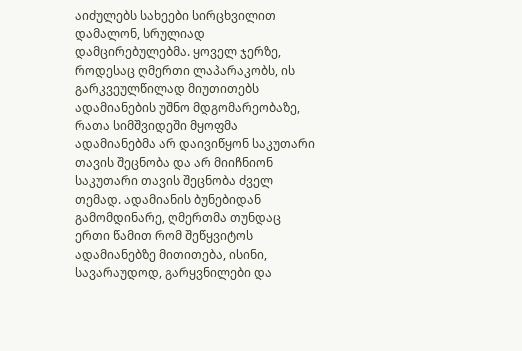აიძულებს სახეები სირცხვილით დამალონ, სრულიად დამცირებულებმა. ყოველ ჯერზე, როდესაც ღმერთი ლაპარაკობს, ის გარკვეულწილად მიუთითებს ადამიანების უშნო მდგომარეობაზე, რათა სიმშვიდეში მყოფმა ადამიანებმა არ დაივიწყონ საკუთარი თავის შეცნობა და არ მიიჩნიონ საკუთარი თავის შეცნობა ძველ თემად. ადამიანის ბუნებიდან გამომდინარე, ღმერთმა თუნდაც ერთი წამით რომ შეწყვიტოს ადამიანებზე მითითება, ისინი, სავარაუდოდ, გარყვნილები და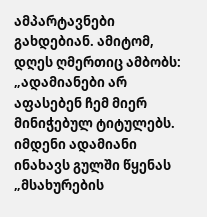ამპარტავნები გახდებიან. ამიტომ, დღეს ღმერთიც ამბობს: „ადამიანები არ აფასებენ ჩემ მიერ მინიჭებულ ტიტულებს. იმდენი ადამიანი ინახავს გულში წყენას „მსახურების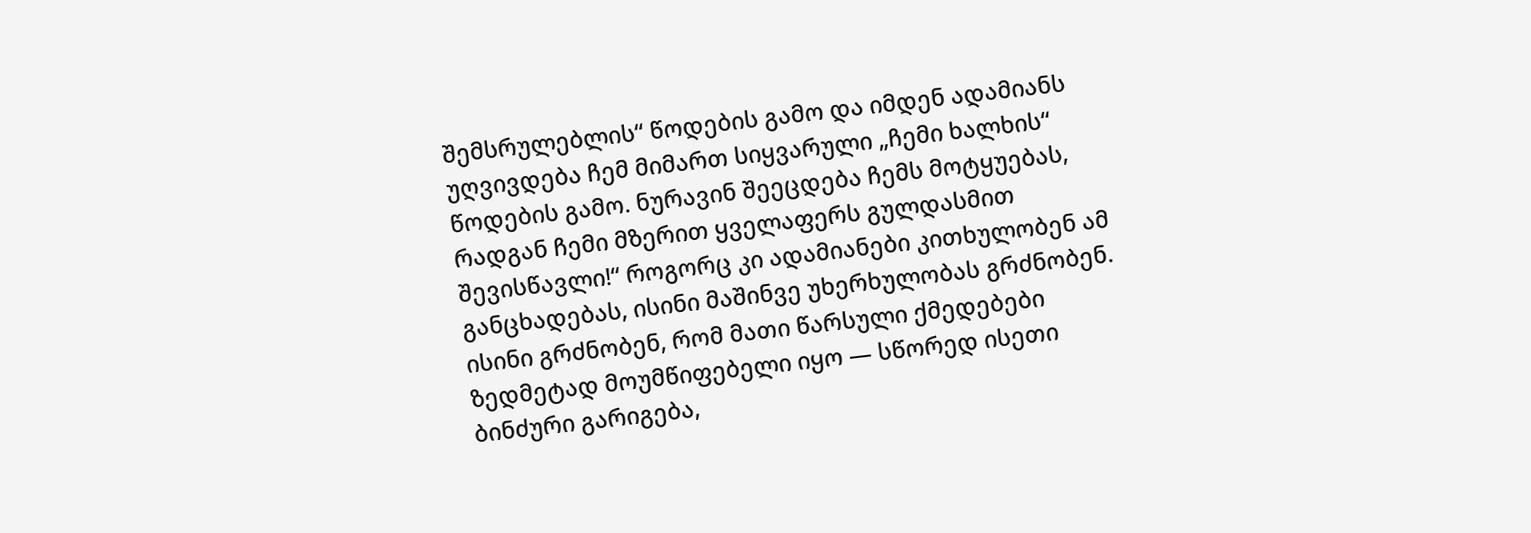შემსრულებლის“ წოდების გამო და იმდენ ადამიანს უღვივდება ჩემ მიმართ სიყვარული „ჩემი ხალხის“ წოდების გამო. ნურავინ შეეცდება ჩემს მოტყუებას, რადგან ჩემი მზერით ყველაფერს გულდასმით შევისწავლი!“ როგორც კი ადამიანები კითხულობენ ამ განცხადებას, ისინი მაშინვე უხერხულობას გრძნობენ. ისინი გრძნობენ, რომ მათი წარსული ქმედებები ზედმეტად მოუმწიფებელი იყო — სწორედ ისეთი ბინძური გარიგება,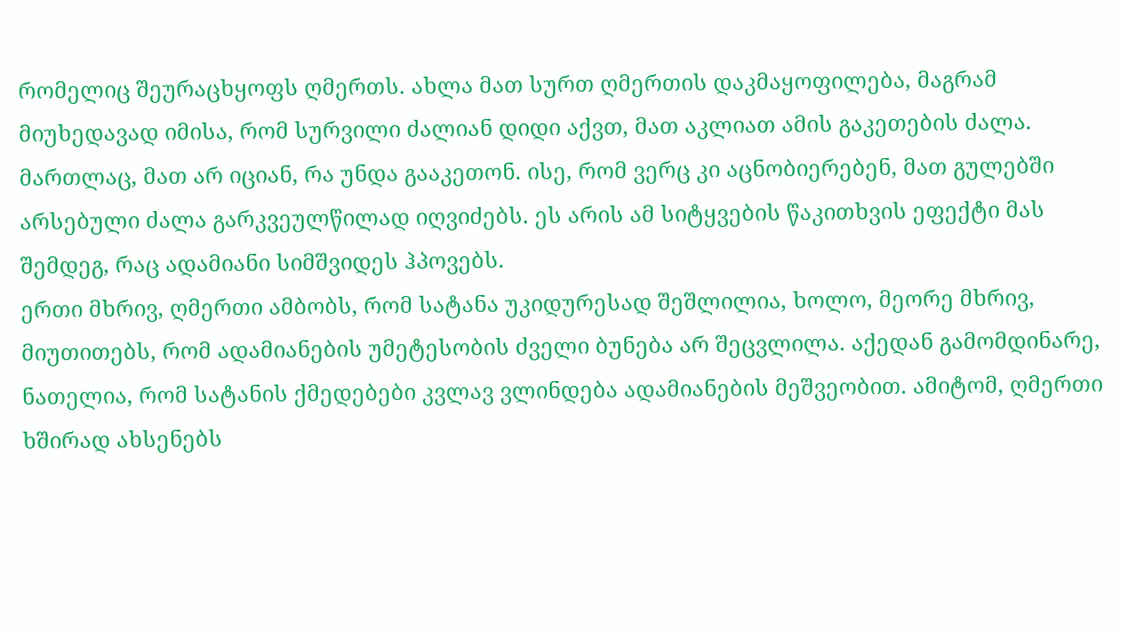რომელიც შეურაცხყოფს ღმერთს. ახლა მათ სურთ ღმერთის დაკმაყოფილება, მაგრამ მიუხედავად იმისა, რომ სურვილი ძალიან დიდი აქვთ, მათ აკლიათ ამის გაკეთების ძალა. მართლაც, მათ არ იციან, რა უნდა გააკეთონ. ისე, რომ ვერც კი აცნობიერებენ, მათ გულებში არსებული ძალა გარკვეულწილად იღვიძებს. ეს არის ამ სიტყვების წაკითხვის ეფექტი მას შემდეგ, რაც ადამიანი სიმშვიდეს ჰპოვებს.
ერთი მხრივ, ღმერთი ამბობს, რომ სატანა უკიდურესად შეშლილია, ხოლო, მეორე მხრივ, მიუთითებს, რომ ადამიანების უმეტესობის ძველი ბუნება არ შეცვლილა. აქედან გამომდინარე, ნათელია, რომ სატანის ქმედებები კვლავ ვლინდება ადამიანების მეშვეობით. ამიტომ, ღმერთი ხშირად ახსენებს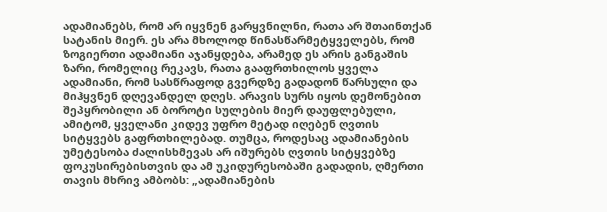ადამიანებს, რომ არ იყვნენ გარყვნილნი, რათა არ შთაინთქან სატანის მიერ. ეს არა მხოლოდ წინასწარმეტყველებს, რომ ზოგიერთი ადამიანი აჯანყდება, არამედ ეს არის განგაშის ზარი, რომელიც რეკავს, რათა გააფრთხილოს ყველა ადამიანი, რომ სასწრაფოდ გვერდზე გადადონ წარსული და მიჰყვნენ დღევანდელ დღეს. არავის სურს იყოს დემონებით შეპყრობილი ან ბოროტი სულების მიერ დაუფლებული, ამიტომ, ყველანი კიდევ უფრო მეტად იღებენ ღვთის სიტყვებს გაფრთხილებად. თუმცა, როდესაც ადამიანების უმეტესობა ძალისხმევას არ იშურებს ღვთის სიტყვებზე ფოკუსირებისთვის და ამ უკიდურესობაში გადადის, ღმერთი თავის მხრივ ამბობს: „ადამიანების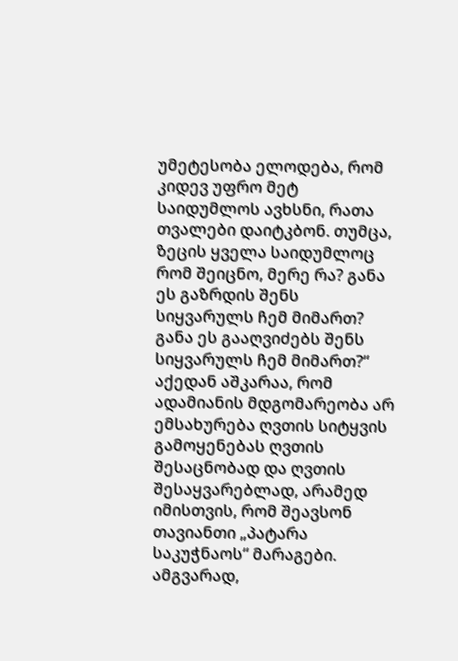უმეტესობა ელოდება, რომ კიდევ უფრო მეტ საიდუმლოს ავხსნი, რათა თვალები დაიტკბონ. თუმცა, ზეცის ყველა საიდუმლოც რომ შეიცნო, მერე რა? განა ეს გაზრდის შენს სიყვარულს ჩემ მიმართ? განა ეს გააღვიძებს შენს სიყვარულს ჩემ მიმართ?“ აქედან აშკარაა, რომ ადამიანის მდგომარეობა არ ემსახურება ღვთის სიტყვის გამოყენებას ღვთის შესაცნობად და ღვთის შესაყვარებლად, არამედ იმისთვის, რომ შეავსონ თავიანთი „პატარა საკუჭნაოს“ მარაგები. ამგვარად,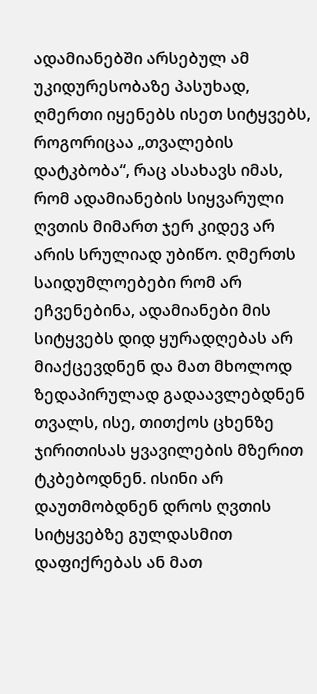ადამიანებში არსებულ ამ უკიდურესობაზე პასუხად, ღმერთი იყენებს ისეთ სიტყვებს, როგორიცაა „თვალების დატკბობა“, რაც ასახავს იმას, რომ ადამიანების სიყვარული ღვთის მიმართ ჯერ კიდევ არ არის სრულიად უბიწო. ღმერთს საიდუმლოებები რომ არ ეჩვენებინა, ადამიანები მის სიტყვებს დიდ ყურადღებას არ მიაქცევდნენ და მათ მხოლოდ ზედაპირულად გადაავლებდნენ თვალს, ისე, თითქოს ცხენზე ჯირითისას ყვავილების მზერით ტკბებოდნენ. ისინი არ დაუთმობდნენ დროს ღვთის სიტყვებზე გულდასმით დაფიქრებას ან მათ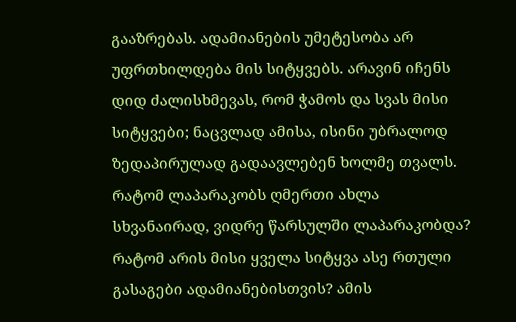გააზრებას. ადამიანების უმეტესობა არ უფრთხილდება მის სიტყვებს. არავინ იჩენს დიდ ძალისხმევას, რომ ჭამოს და სვას მისი სიტყვები; ნაცვლად ამისა, ისინი უბრალოდ ზედაპირულად გადაავლებენ ხოლმე თვალს. რატომ ლაპარაკობს ღმერთი ახლა სხვანაირად, ვიდრე წარსულში ლაპარაკობდა? რატომ არის მისი ყველა სიტყვა ასე რთული გასაგები ადამიანებისთვის? ამის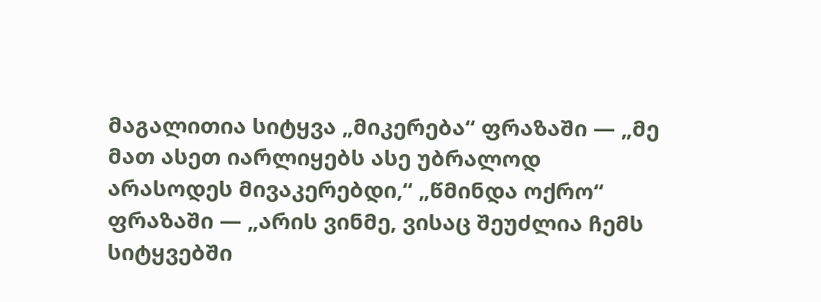მაგალითია სიტყვა „მიკერება“ ფრაზაში — „მე მათ ასეთ იარლიყებს ასე უბრალოდ არასოდეს მივაკერებდი,“ „წმინდა ოქრო“ ფრაზაში — „არის ვინმე, ვისაც შეუძლია ჩემს სიტყვებში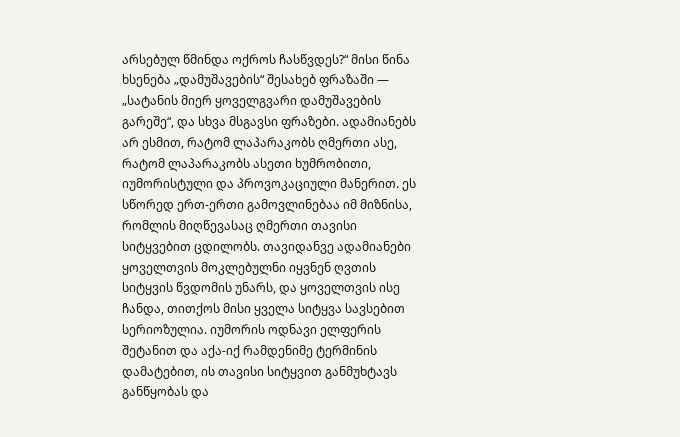არსებულ წმინდა ოქროს ჩასწვდეს?“ მისი წინა ხსენება „დამუშავების“ შესახებ ფრაზაში — „სატანის მიერ ყოველგვარი დამუშავების გარეშე“, და სხვა მსგავსი ფრაზები. ადამიანებს არ ესმით, რატომ ლაპარაკობს ღმერთი ასე, რატომ ლაპარაკობს ასეთი ხუმრობითი, იუმორისტული და პროვოკაციული მანერით. ეს სწორედ ერთ-ერთი გამოვლინებაა იმ მიზნისა, რომლის მიღწევასაც ღმერთი თავისი სიტყვებით ცდილობს. თავიდანვე ადამიანები ყოველთვის მოკლებულნი იყვნენ ღვთის სიტყვის წვდომის უნარს, და ყოველთვის ისე ჩანდა, თითქოს მისი ყველა სიტყვა სავსებით სერიოზულია. იუმორის ოდნავი ელფერის შეტანით და აქა-იქ რამდენიმე ტერმინის დამატებით, ის თავისი სიტყვით განმუხტავს განწყობას და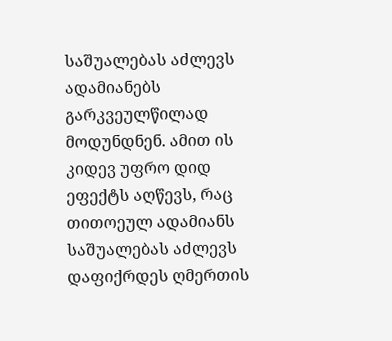საშუალებას აძლევს ადამიანებს გარკვეულწილად მოდუნდნენ. ამით ის კიდევ უფრო დიდ ეფექტს აღწევს, რაც თითოეულ ადამიანს საშუალებას აძლევს დაფიქრდეს ღმერთის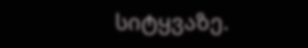სიტყვაზე.